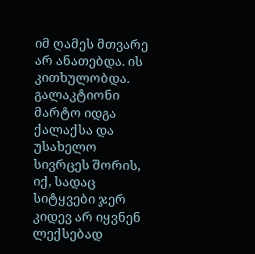იმ ღამეს მთვარე არ ანათებდა. ის კითხულობდა. გალაკტიონი მარტო იდგა ქალაქსა და უსახელო სივრცეს შორის, იქ, სადაც სიტყვები ჯერ კიდევ არ იყვნენ ლექსებად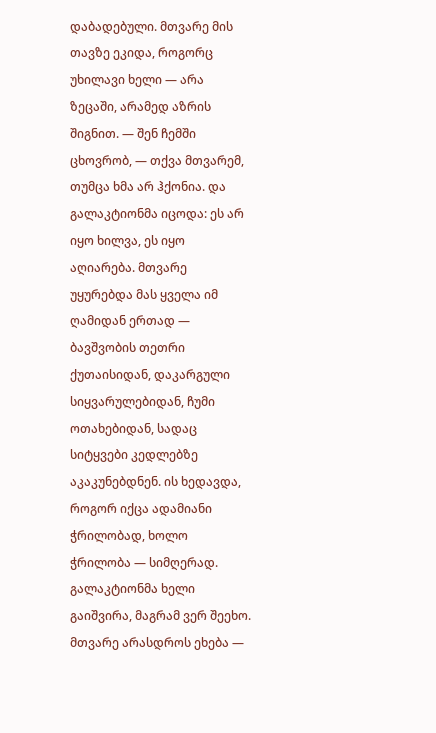დაბადებული. მთვარე მის თავზე ეკიდა, როგორც უხილავი ხელი — არა ზეცაში, არამედ აზრის შიგნით. — შენ ჩემში ცხოვრობ, — თქვა მთვარემ, თუმცა ხმა არ ჰქონია. და გალაკტიონმა იცოდა: ეს არ იყო ხილვა, ეს იყო აღიარება. მთვარე უყურებდა მას ყველა იმ ღამიდან ერთად — ბავშვობის თეთრი ქუთაისიდან, დაკარგული სიყვარულებიდან, ჩუმი ოთახებიდან, სადაც სიტყვები კედლებზე აკაკუნებდნენ. ის ხედავდა, როგორ იქცა ადამიანი ჭრილობად, ხოლო ჭრილობა — სიმღერად. გალაკტიონმა ხელი გაიშვირა, მაგრამ ვერ შეეხო. მთვარე არასდროს ეხება —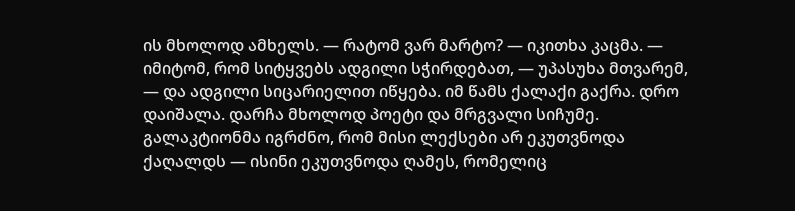ის მხოლოდ ამხელს. — რატომ ვარ მარტო? — იკითხა კაცმა. — იმიტომ, რომ სიტყვებს ადგილი სჭირდებათ, — უპასუხა მთვარემ, — და ადგილი სიცარიელით იწყება. იმ წამს ქალაქი გაქრა. დრო დაიშალა. დარჩა მხოლოდ პოეტი და მრგვალი სიჩუმე. გალაკტიონმა იგრძნო, რომ მისი ლექსები არ ეკუთვნოდა ქაღალდს — ისინი ეკუთვნოდა ღამეს, რომელიც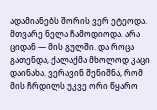ადამიანებს შორის ვერ ეტეოდა. მთვარე ნელა ჩამოდიოდა. არა ციდან — მის გულში. და როცა გათენდა, ქალაქმა მხოლოდ კაცი დაინახა. ვერავინ შენიშნა, რომ მის ჩრდილს უკვე ორი წყარო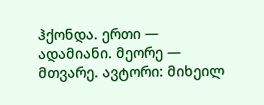ჰქონდა. ერთი — ადამიანი. მეორე — მთვარე. ავტორი: მიხეილ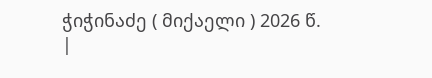ჭიჭინაძე ( მიქაელი ) 2026 წ.
|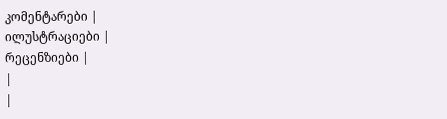კომენტარები |
ილუსტრაციები |
რეცენზიები |
|
|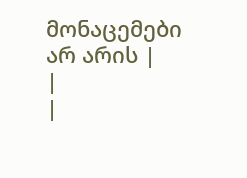მონაცემები არ არის |
|
|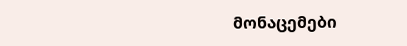მონაცემები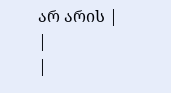არ არის |
|
|